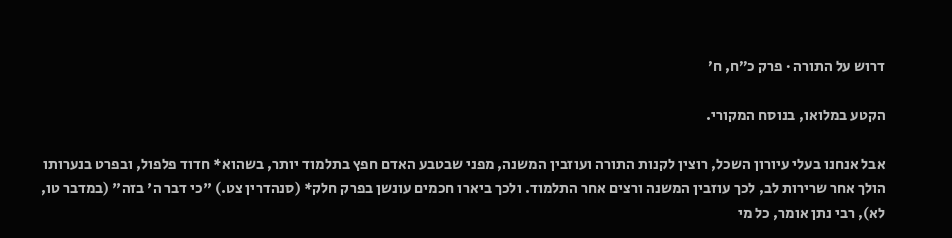דרוש על התורה · פרק כ״ח, ח׳

הקטע במלואו, בנוסח המקורי.

אבל אנחנו בעלי עיורון השכל, רוצין לקנות התורה ועוזבין המשנה, מפני שבטבע האדם חפץ בתלמוד יותר, בשהוא* חדוד פלפול, ובפרט בנערותו הולך אחר שרירות לב, לכך עוזבין המשנה ורצים אחר התלמוד. ולכך ביארו חכמים עונשן בפרק חלק* (סנהדרין צט.) "כי דבר ה' בזה" (במדבר טו, לא), רבי נתן אומר, כל מי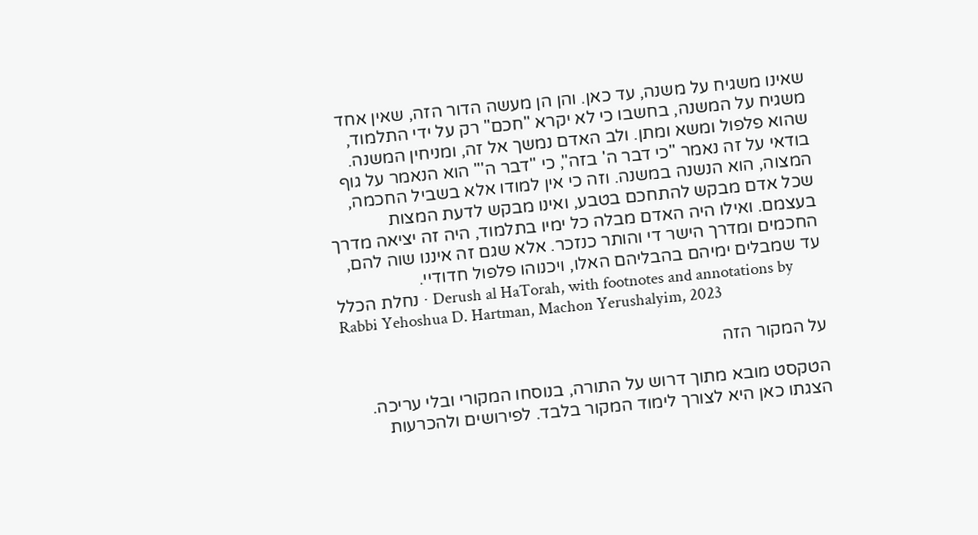שאינו משגיח על משנה, עד כאן. והן הן מעשה הדור הזה, שאין אחד משגיח על המשנה, בחשבו כי לא יקרא "חכם" רק על ידי התלמוד, שהוא פלפול ומשא ומתן. ולב האדם נמשך אל זה, ומניחין המשנה. בודאי על זה נאמר "כי דבר ה' בזה", כי "דבר ה'" הוא הנאמר על גוף המצוה, הוא הנשנה במשנה. וזה כי אין למודו אלא בשביל החכמה, שכל אדם מבקש להתחכם בטבע, ואינו מבקש לדעת המצות בעצמם. ואילו היה האדם מבלה כל ימיו בתלמוד, היה זה יציאה מדרך החכמים ומדרך הישר די והותר כנזכר. אלא שגם זה איננו שוה להם, עד שמבלים ימיהם בהבליהם האלו, ויכנוהו פלפול חדודיי.
נחלת הכלל · Derush al HaTorah, with footnotes and annotations by Rabbi Yehoshua D. Hartman, Machon Yerushalyim, 2023

על המקור הזה

הטקסט מובא מתוך דרוש על התורה, בנוסחו המקורי ובלי עריכה. הצגתו כאן היא לצורך לימוד המקור בלבד. לפירושים ולהכרעות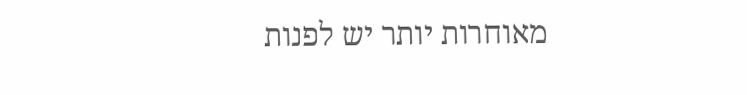מאוחרות יותר יש לפנות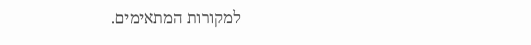למקורות המתאימים.